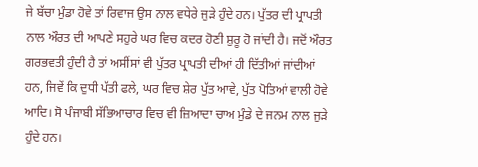ਜੇ ਬੱਚਾ ਮੁੰਡਾ ਹੋਵੇ ਤਾਂ ਰਿਵਾਜ ਉਸ ਨਾਲ ਵਧੇਰੇ ਜੁੜੇ ਹੁੰਦੇ ਹਨ। ਪੁੱਤਰ ਦੀ ਪ੍ਰਾਪਤੀ ਨਾਲ ਔਰਤ ਦੀ ਆਪਣੇ ਸਹੁਰੇ ਘਰ ਵਿਚ ਕਦਰ ਹੋਣੀ ਸ਼ੁਰੂ ਹੋ ਜਾਂਦੀ ਹੈ। ਜਦੋਂ ਔਰਤ ਗਰਭਵਤੀ ਹੁੰਦੀ ਹੈ ਤਾਂ ਅਸੀਂਸਾਂ ਵੀ ਪੁੱਤਰ ਪ੍ਰਾਪਤੀ ਦੀਆਂ ਹੀ ਦਿੱਤੀਆਂ ਜਾਂਦੀਆਂ ਹਨ, ਜਿਵੇਂ ਕਿ ਦੁਧੀ ਪੱਤੀ ਫਲੇ, ਘਰ ਵਿਚ ਸ਼ੇਰ ਪੁੱਤ ਆਵੇ, ਪੁੱਤ ਪੋਤਿਆਂ ਵਾਲੀ ਹੋਵੇ ਆਦਿ। ਸੋ ਪੰਜਾਬੀ ਸੱਭਿਆਚਾਰ ਵਿਚ ਵੀ ਜ਼ਿਆਦਾ ਚਾਅ ਮੁੰਡੇ ਦੇ ਜਨਮ ਨਾਲ ਜੁੜੇ ਹੁੰਦੇ ਹਨ।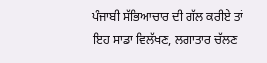ਪੰਜਾਬੀ ਸੱਭਿਆਚਾਰ ਦੀ ਗੱਲ ਕਰੀਏ ਤਾਂ ਇਹ ਸਾਡਾ ਵਿਲੱਖਣ, ਲਗਾਤਾਰ ਚੱਲਣ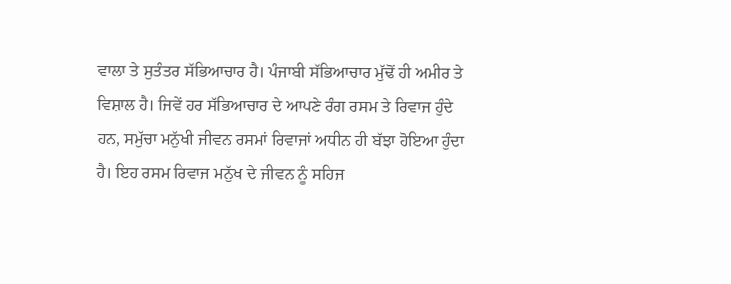ਵਾਲਾ ਤੇ ਸੁਤੰਤਰ ਸੱਭਿਆਚਾਰ ਹੈ। ਪੰਜਾਬੀ ਸੱਭਿਆਚਾਰ ਮੁੱਢੋਂ ਹੀ ਅਮੀਰ ਤੇ ਵਿਸ਼ਾਲ ਹੈ। ਜਿਵੇਂ ਹਰ ਸੱਭਿਆਚਾਰ ਦੇ ਆਪਣੇ ਰੰਗ ਰਸਮ ਤੇ ਰਿਵਾਜ ਹੁੰਦੇ ਹਨ, ਸਮੁੱਚਾ ਮਨੁੱਖੀ ਜੀਵਨ ਰਸਮਾਂ ਰਿਵਾਜਾਂ ਅਧੀਨ ਹੀ ਬੱਝਾ ਹੋਇਆ ਹੁੰਦਾ ਹੈ। ਇਹ ਰਸਮ ਰਿਵਾਜ ਮਨੁੱਖ ਦੇ ਜੀਵਨ ਨੂੰ ਸਹਿਜ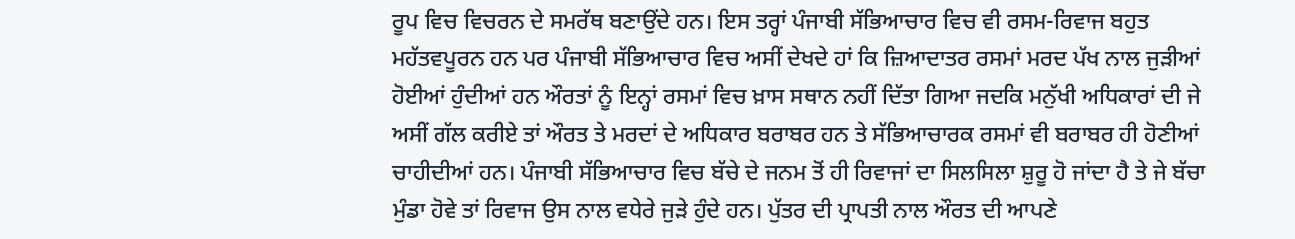ਰੂਪ ਵਿਚ ਵਿਚਰਨ ਦੇ ਸਮਰੱਥ ਬਣਾਉਂਦੇ ਹਨ। ਇਸ ਤਰ੍ਹਾਂ ਪੰਜਾਬੀ ਸੱਭਿਆਚਾਰ ਵਿਚ ਵੀ ਰਸਮ-ਰਿਵਾਜ ਬਹੁਤ ਮਹੱਤਵਪੂਰਨ ਹਨ ਪਰ ਪੰਜਾਬੀ ਸੱਭਿਆਚਾਰ ਵਿਚ ਅਸੀਂ ਦੇਖਦੇ ਹਾਂ ਕਿ ਜ਼ਿਆਦਾਤਰ ਰਸਮਾਂ ਮਰਦ ਪੱਖ ਨਾਲ ਜੁੜੀਆਂ ਹੋਈਆਂ ਹੁੰਦੀਆਂ ਹਨ ਔਰਤਾਂ ਨੂੰ ਇਨ੍ਹਾਂ ਰਸਮਾਂ ਵਿਚ ਖ਼ਾਸ ਸਥਾਨ ਨਹੀਂ ਦਿੱਤਾ ਗਿਆ ਜਦਕਿ ਮਨੁੱਖੀ ਅਧਿਕਾਰਾਂ ਦੀ ਜੇ ਅਸੀਂ ਗੱਲ ਕਰੀਏ ਤਾਂ ਔਰਤ ਤੇ ਮਰਦਾਂ ਦੇ ਅਧਿਕਾਰ ਬਰਾਬਰ ਹਨ ਤੇ ਸੱਭਿਆਚਾਰਕ ਰਸਮਾਂ ਵੀ ਬਰਾਬਰ ਹੀ ਹੋਣੀਆਂ ਚਾਹੀਦੀਆਂ ਹਨ। ਪੰਜਾਬੀ ਸੱਭਿਆਚਾਰ ਵਿਚ ਬੱਚੇ ਦੇ ਜਨਮ ਤੋਂ ਹੀ ਰਿਵਾਜਾਂ ਦਾ ਸਿਲਸਿਲਾ ਸ਼ੁਰੂ ਹੋ ਜਾਂਦਾ ਹੈ ਤੇ ਜੇ ਬੱਚਾ ਮੁੰਡਾ ਹੋਵੇ ਤਾਂ ਰਿਵਾਜ ਉਸ ਨਾਲ ਵਧੇਰੇ ਜੁੜੇ ਹੁੰਦੇ ਹਨ। ਪੁੱਤਰ ਦੀ ਪ੍ਰਾਪਤੀ ਨਾਲ ਔਰਤ ਦੀ ਆਪਣੇ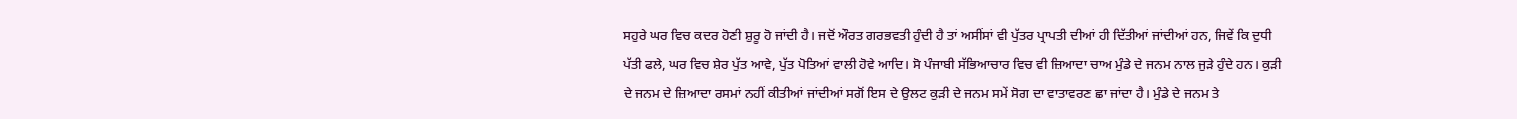ਸਹੁਰੇ ਘਰ ਵਿਚ ਕਦਰ ਹੋਣੀ ਸ਼ੁਰੂ ਹੋ ਜਾਂਦੀ ਹੈ। ਜਦੋਂ ਔਰਤ ਗਰਭਵਤੀ ਹੁੰਦੀ ਹੈ ਤਾਂ ਅਸੀਂਸਾਂ ਵੀ ਪੁੱਤਰ ਪ੍ਰਾਪਤੀ ਦੀਆਂ ਹੀ ਦਿੱਤੀਆਂ ਜਾਂਦੀਆਂ ਹਨ, ਜਿਵੇਂ ਕਿ ਦੁਧੀ ਪੱਤੀ ਫਲੇ, ਘਰ ਵਿਚ ਸ਼ੇਰ ਪੁੱਤ ਆਵੇ, ਪੁੱਤ ਪੋਤਿਆਂ ਵਾਲੀ ਹੋਵੇ ਆਦਿ। ਸੋ ਪੰਜਾਬੀ ਸੱਭਿਆਚਾਰ ਵਿਚ ਵੀ ਜ਼ਿਆਦਾ ਚਾਅ ਮੁੰਡੇ ਦੇ ਜਨਮ ਨਾਲ ਜੁੜੇ ਹੁੰਦੇ ਹਨ। ਕੁੜੀ ਦੇ ਜਨਮ ਦੇ ਜ਼ਿਆਦਾ ਰਸਮਾਂ ਨਹੀਂ ਕੀਤੀਆਂ ਜਾਂਦੀਆਂ ਸਗੋਂ ਇਸ ਦੇ ਉਲਟ ਕੁੜੀ ਦੇ ਜਨਮ ਸਮੇਂ ਸੋਗ ਦਾ ਵਾਤਾਵਰਣ ਛਾ ਜਾਂਦਾ ਹੈ। ਮੁੰਡੇ ਦੇ ਜਨਮ ਤੇ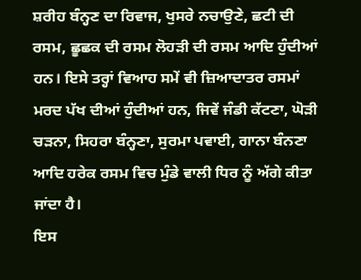ਸ਼ਰੀਹ ਬੰਨ੍ਹਣ ਦਾ ਰਿਵਾਜ, ਖੁਸਰੇ ਨਚਾਉਣੇ, ਛਟੀ ਦੀ ਰਸਮ, ਛੂਛਕ ਦੀ ਰਸਮ ਲੋਹੜੀ ਦੀ ਰਸਮ ਆਦਿ ਹੁੰਦੀਆਂ ਹਨ। ਇਸੇ ਤਰ੍ਹਾਂ ਵਿਆਹ ਸਮੇਂ ਵੀ ਜ਼ਿਆਦਾਤਰ ਰਸਮਾਂ ਮਰਦ ਪੱਖ ਦੀਆਂ ਹੁੰਦੀਆਂ ਹਨ, ਜਿਵੇਂ ਜੰਡੀ ਕੱਟਣਾ, ਘੋੜੀ ਚੜਨਾ, ਸਿਹਰਾ ਬੰਨ੍ਹਣਾ, ਸੁਰਮਾ ਪਵਾਈ, ਗਾਨਾ ਬੰਨਣਾ ਆਦਿ ਹਰੇਕ ਰਸਮ ਵਿਚ ਮੁੰਡੇ ਵਾਲੀ ਧਿਰ ਨੂੰ ਅੱਗੇ ਕੀਤਾ ਜਾਂਦਾ ਹੈ।
ਇਸ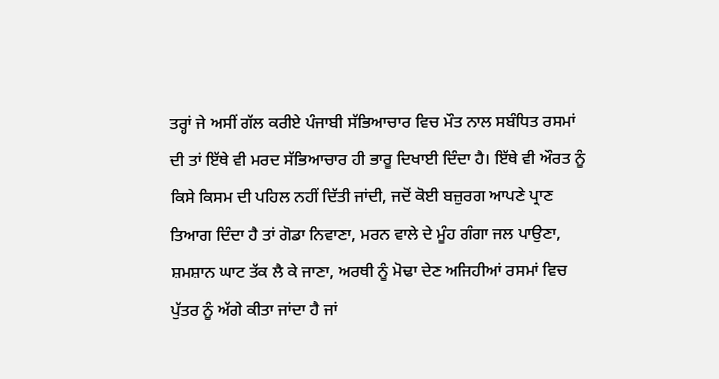ਤਰ੍ਹਾਂ ਜੇ ਅਸੀਂ ਗੱਲ ਕਰੀਏ ਪੰਜਾਬੀ ਸੱਭਿਆਚਾਰ ਵਿਚ ਮੌਤ ਨਾਲ ਸਬੰਧਿਤ ਰਸਮਾਂ ਦੀ ਤਾਂ ਇੱਥੇ ਵੀ ਮਰਦ ਸੱਭਿਆਚਾਰ ਹੀ ਭਾਰੂ ਦਿਖਾਈ ਦਿੰਦਾ ਹੈ। ਇੱਥੇ ਵੀ ਔਰਤ ਨੂੰ ਕਿਸੇ ਕਿਸਮ ਦੀ ਪਹਿਲ ਨਹੀਂ ਦਿੱਤੀ ਜਾਂਦੀ, ਜਦੋਂ ਕੋਈ ਬਜ਼ੁਰਗ ਆਪਣੇ ਪ੍ਰਾਣ ਤਿਆਗ ਦਿੰਦਾ ਹੈ ਤਾਂ ਗੋਡਾ ਨਿਵਾਣਾ, ਮਰਨ ਵਾਲੇ ਦੇ ਮੂੰਹ ਗੰਗਾ ਜਲ ਪਾਉਣਾ, ਸ਼ਮਸ਼ਾਨ ਘਾਟ ਤੱਕ ਲੈ ਕੇ ਜਾਣਾ, ਅਰਥੀ ਨੂੰ ਮੋਢਾ ਦੇਣ ਅਜਿਹੀਆਂ ਰਸਮਾਂ ਵਿਚ ਪੁੱਤਰ ਨੂੰ ਅੱਗੇ ਕੀਤਾ ਜਾਂਦਾ ਹੈ ਜਾਂ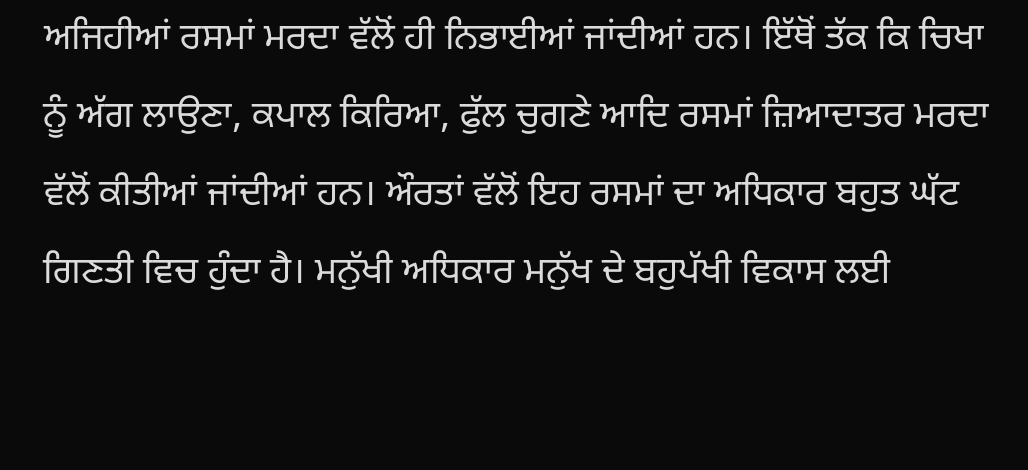ਅਜਿਹੀਆਂ ਰਸਮਾਂ ਮਰਦਾ ਵੱਲੋਂ ਹੀ ਨਿਭਾਈਆਂ ਜਾਂਦੀਆਂ ਹਨ। ਇੱਥੋਂ ਤੱਕ ਕਿ ਚਿਖਾ ਨੂੰ ਅੱਗ ਲਾਉਣਾ, ਕਪਾਲ ਕਿਰਿਆ, ਫੁੱਲ ਚੁਗਣੇ ਆਦਿ ਰਸਮਾਂ ਜ਼ਿਆਦਾਤਰ ਮਰਦਾ ਵੱਲੋਂ ਕੀਤੀਆਂ ਜਾਂਦੀਆਂ ਹਨ। ਔਰਤਾਂ ਵੱਲੋਂ ਇਹ ਰਸਮਾਂ ਦਾ ਅਧਿਕਾਰ ਬਹੁਤ ਘੱਟ ਗਿਣਤੀ ਵਿਚ ਹੁੰਦਾ ਹੈ। ਮਨੁੱਖੀ ਅਧਿਕਾਰ ਮਨੁੱਖ ਦੇ ਬਹੁਪੱਖੀ ਵਿਕਾਸ ਲਈ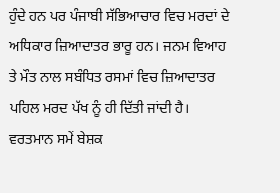ਹੁੰਦੇ ਹਨ ਪਰ ਪੰਜਾਬੀ ਸੱਭਿਆਚਾਰ ਵਿਚ ਮਰਦਾਂ ਦੇ ਅਧਿਕਾਰ ਜ਼ਿਆਦਾਤਰ ਭਾਰੂ ਹਨ। ਜਨਮ ਵਿਆਹ ਤੇ ਮੌਤ ਨਾਲ ਸਬੰਧਿਤ ਰਸਮਾਂ ਵਿਚ ਜ਼ਿਆਦਾਤਰ ਪਹਿਲ ਮਰਦ ਪੱਖ ਨੂੰ ਹੀ ਦਿੱਤੀ ਜਾਂਦੀ ਹੈ। ਵਰਤਮਾਨ ਸਮੇਂ ਬੇਸ਼ਕ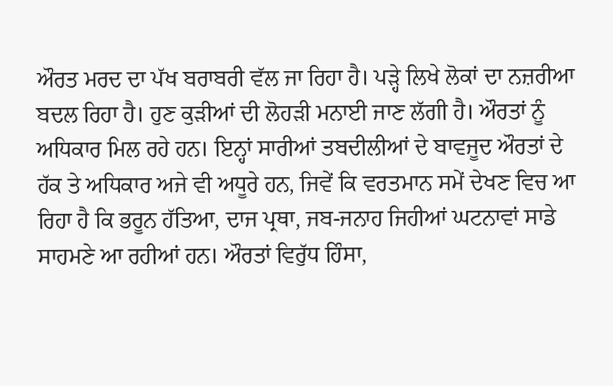ਔਰਤ ਮਰਦ ਦਾ ਪੱਖ ਬਰਾਬਰੀ ਵੱਲ ਜਾ ਰਿਹਾ ਹੈ। ਪੜ੍ਹੇ ਲਿਖੇ ਲੋਕਾਂ ਦਾ ਨਜ਼ਰੀਆ ਬਦਲ ਰਿਹਾ ਹੈ। ਹੁਣ ਕੁੜੀਆਂ ਦੀ ਲੋਹੜੀ ਮਨਾਈ ਜਾਣ ਲੱਗੀ ਹੈ। ਔਰਤਾਂ ਨੂੰ ਅਧਿਕਾਰ ਮਿਲ ਰਹੇ ਹਨ। ਇਨ੍ਹਾਂ ਸਾਰੀਆਂ ਤਬਦੀਲੀਆਂ ਦੇ ਬਾਵਜੂਦ ਔਰਤਾਂ ਦੇ ਹੱਕ ਤੇ ਅਧਿਕਾਰ ਅਜੇ ਵੀ ਅਧੂਰੇ ਹਨ, ਜਿਵੇਂ ਕਿ ਵਰਤਮਾਨ ਸਮੇਂ ਦੇਖਣ ਵਿਚ ਆ ਰਿਹਾ ਹੈ ਕਿ ਭਰੂਨ ਹੱਤਿਆ, ਦਾਜ ਪ੍ਰਥਾ, ਜਬ-ਜਨਾਹ ਜਿਹੀਆਂ ਘਟਨਾਵਾਂ ਸਾਡੇ ਸਾਹਮਣੇ ਆ ਰਹੀਆਂ ਹਨ। ਔਰਤਾਂ ਵਿਰੁੱਧ ਹਿੰਸਾ,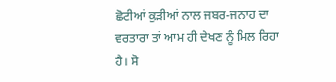ਛੋਟੀਆਂ ਕੁੜੀਆਂ ਨਾਲ ਜਬਰ-ਜਨਾਹ ਦਾ ਵਰਤਾਰਾ ਤਾਂ ਆਮ ਹੀ ਦੇਖਣ ਨੂੰ ਮਿਲ ਰਿਹਾ ਹੈ। ਸੋ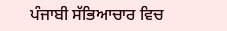ਪੰਜਾਬੀ ਸੱਭਿਆਚਾਰ ਵਿਚ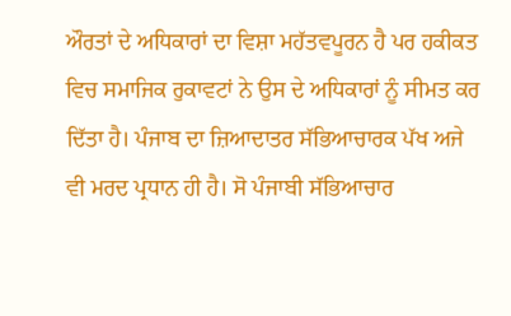ਔਰਤਾਂ ਦੇ ਅਧਿਕਾਰਾਂ ਦਾ ਵਿਸ਼ਾ ਮਹੱਤਵਪੂਰਨ ਹੈ ਪਰ ਹਕੀਕਤ ਵਿਚ ਸਮਾਜਿਕ ਰੁਕਾਵਟਾਂ ਨੇ ਉਸ ਦੇ ਅਧਿਕਾਰਾਂ ਨੂੰ ਸੀਮਤ ਕਰ ਦਿੱਤਾ ਹੈ। ਪੰਜਾਬ ਦਾ ਜ਼ਿਆਦਾਤਰ ਸੱਭਿਆਚਾਰਕ ਪੱਖ ਅਜੇ ਵੀ ਮਰਦ ਪ੍ਰਧਾਨ ਹੀ ਹੈ। ਸੋ ਪੰਜਾਬੀ ਸੱਭਿਆਚਾਰ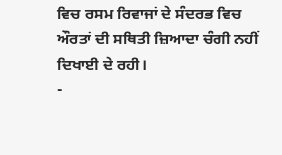ਵਿਚ ਰਸਮ ਰਿਵਾਜਾਂ ਦੇ ਸੰਦਰਭ ਵਿਚ ਔਰਤਾਂ ਦੀ ਸਥਿਤੀ ਜ਼ਿਆਦਾ ਚੰਗੀ ਨਹੀਂ ਦਿਖਾਈ ਦੇ ਰਹੀ।
-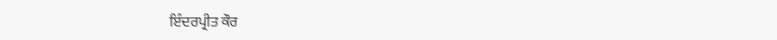ਇੰਦਰਪ੍ਰੀਤ ਕੌਰ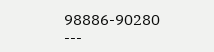98886-90280
---